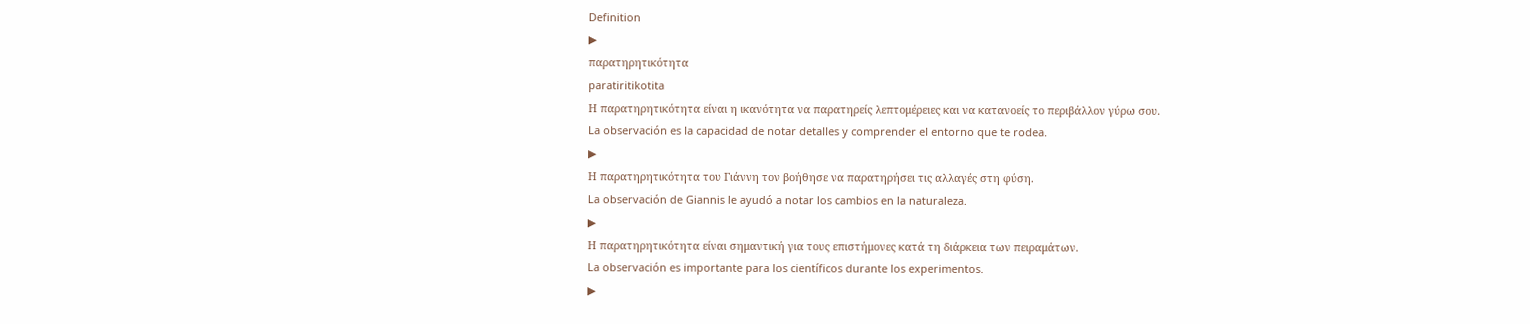Definition
▶
παρατηρητικότητα
paratiritikotita
Η παρατηρητικότητα είναι η ικανότητα να παρατηρείς λεπτομέρειες και να κατανοείς το περιβάλλον γύρω σου.
La observación es la capacidad de notar detalles y comprender el entorno que te rodea.
▶
Η παρατηρητικότητα του Γιάννη τον βοήθησε να παρατηρήσει τις αλλαγές στη φύση.
La observación de Giannis le ayudó a notar los cambios en la naturaleza.
▶
Η παρατηρητικότητα είναι σημαντική για τους επιστήμονες κατά τη διάρκεια των πειραμάτων.
La observación es importante para los científicos durante los experimentos.
▶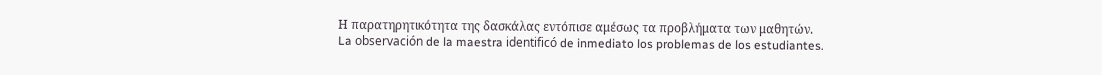Η παρατηρητικότητα της δασκάλας εντόπισε αμέσως τα προβλήματα των μαθητών.
La observación de la maestra identificó de inmediato los problemas de los estudiantes.